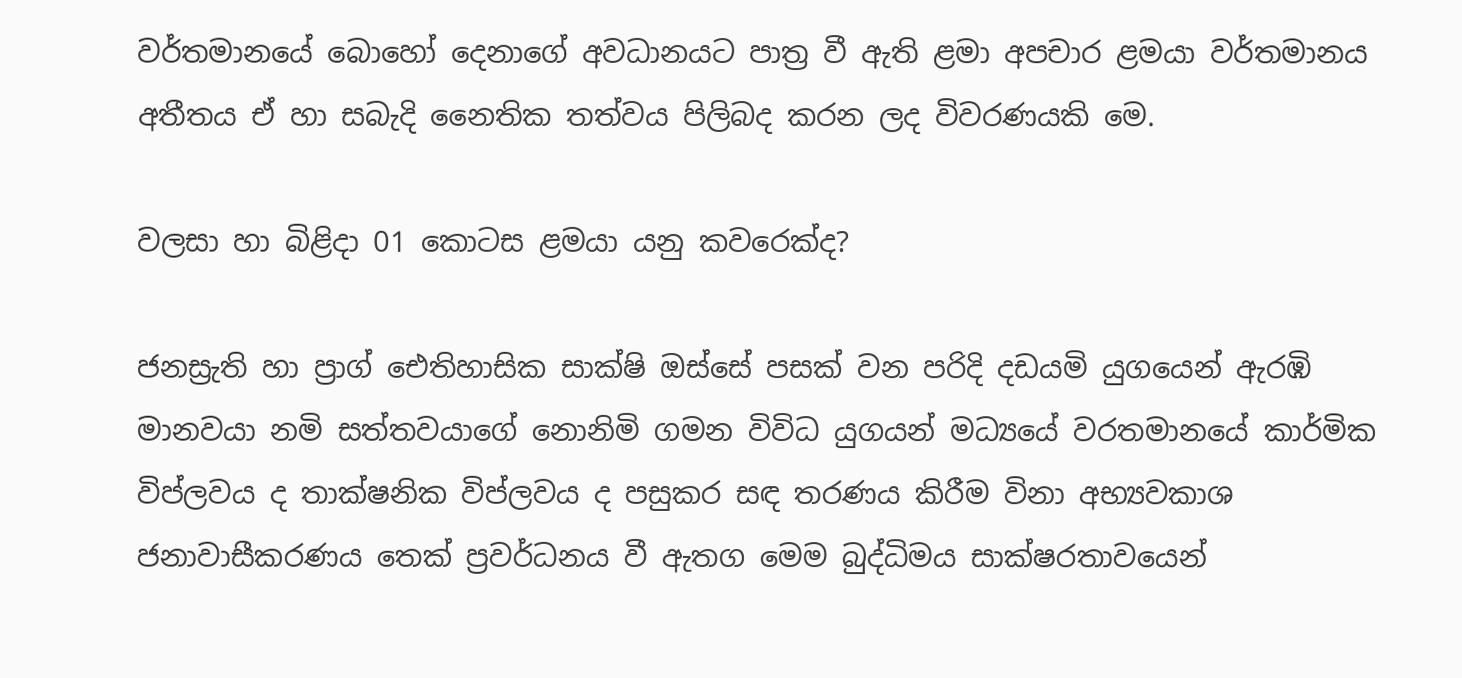වර්තමානයේ බොහෝ දෙනාගේ අවධානයට පාත්‍ර වී ඇති ළමා අපචාර ළමයා වර්තමානය අතීතය ඒ හා සබැදි නෛතික තත්වය පිලිබද කරන ලද විවරණයකි මෙ.

වලසා හා බිළිදා 01 කොටස ළමයා යනු කවරෙක්ද?

ජනස්‍රැති හා ප්‍රාග් ඓතිහාසික සාක්ෂි ඔස්සේ පසක් වන පරිදි දඩයමි යුගයෙන් ඇරඹි මානවයා නමි සත්තවයාගේ නොනිමි ගමන විවිධ යුගයන් මධ්‍යයේ වරතමානයේ කාර්මික විප්ලවය ද තාක්ෂනික විප්ලවය ද පසුකර සඳ තරණය කිරීම විනා අභ්‍යවකාශ ජනාවාසීකරණය තෙක් ප්‍රවර්ධනය වී ඇතග මෙම බුද්ධිමය සාක්ෂරතාවයෙන්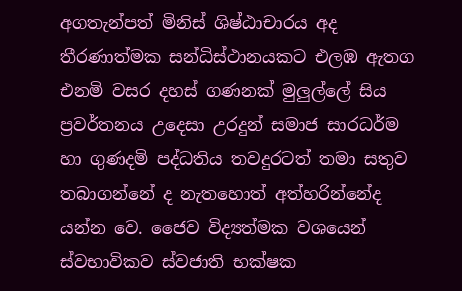අගතැන්පත් මිනිස් ශිෂ්ඨාචාරය අද තීරණාත්මක සන්ධිස්ථානයකට එලඹ ඇතග එනමි වසර දහස් ගණනක් මුලුල්ලේ සිය ප්‍රවර්තනය උදෙසා උරදුන් සමාජ සාරධර්ම හා ගුණදමි පද්ධතිය තවදුරටත් තමා සතුව තබාගන්නේ ද නැතහොත් අත්හරින්නේද යන්න වෙ. ජෛව විද්‍යත්මක වශයෙන් ස්වභාවිකව ස්වජාති භක්ෂක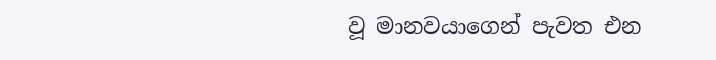වූ මානවයාගෙන් පැවත එන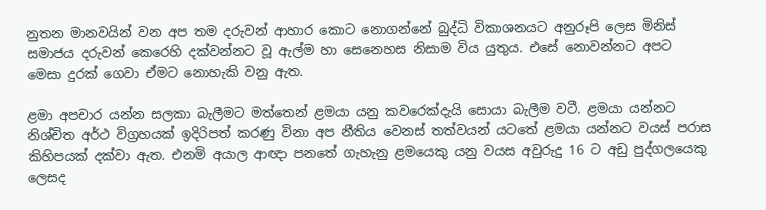නුතන මානවයින් වන අප තම දරුවන් ආහාර කොට නොගන්නේ බුද්ධි විකාශනයට අනුරූපි ලෙස මිනිස් සමාජය දරුවන් කෙරෙහි දක්වන්නට වූ ඇල්ම හා සෙනෙහස නිසාම විය යුතුය. එසේ නොවන්නට අපට මෙසා දුරක් ගෙවා ඒමට නොහැකි වනු ඇත.

ළමා අපචාර යන්න සලකා බැලීමට මත්තෙන් ළමයා යනු කවරෙක්දැයි සොයා බැලීම වටී. ළමයා යන්නට නිශ්චිත අර්ථ විග්‍රහයක් ඉදිරිපත් කරණු විනා අප නීතිය වෙනස් තත්වයන් යටතේ ළමයා යන්නට වයස් පරාස කිහිපයක් දක්වා ඇත. එනමි අයාල ආඥා පනතේ ගැහැනු ළමයෙකු යනු වයස අවුරුදු 16 ට අඩු පුද්ගලයෙකු ලෙසද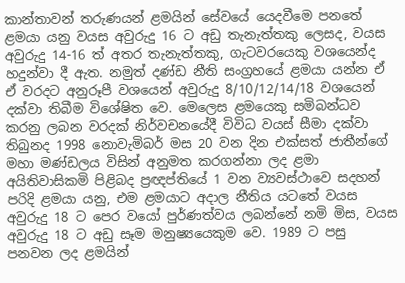කාන්තාවන් තරුණයන් ළමයින් සේවයේ යෙදවීමෙ පනතේ ළමයා යනු වයස අවුරුදු 16 ට අඩු තැනැත්තකු ලෙසද, වයස අවුරුදු 14-16 ත් අතර තැනැත්තකු, ගැටවරයෙකු වශයෙන්ද හදුන්වා දී ඇත. නමුත් දණ්ඩ නීති සංග්‍රහයේ ළමයා යන්න ඒ ඒ වරදට අනුරූපී වශයෙන් අවුරුදු 8/10/12/14/18 වශයෙන් දක්වා තිබීම විශේෂිත වෙ. මෙලෙස ළමයෙකු සමිබන්ධව කරනු ලබන වරදක් නිර්වචනයේදී විවිධ වයස් සීමා දක්වා තිබුනද 1998 නොවැමිබර් මස 20 වන දින එක්සත් ජාතීන්ගේ මහා මණ්ඩලය විසින් අනුමත කරගන්නා ලද ළමා අයිතිවාසිකමි පිළිබද ප්‍රඥප්තියේ 1 වන ව්‍යවස්ථාවෙ සදහන් පරිදි ළමයා යනු, එම ළමයාට අදාල නීතිය යටතේ වයස අවුරුදු 18 ට පෙර වයෝ පුර්ණත්වය ලබන්නේ නමි මිස, වයස අවුරුදු 18 ට අඩු සෑම මනුෂ්‍යයෙකුම වෙ. 1989 ට පසු පනවන ලද ළමයින්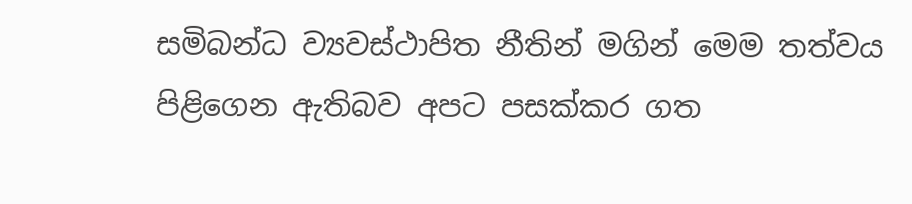සමිබන්ධ ව්‍යවස්ථාපිත නීතින් මගින් මෙම තත්වය පිළිගෙන ඇතිබව අපට පසක්කර ගත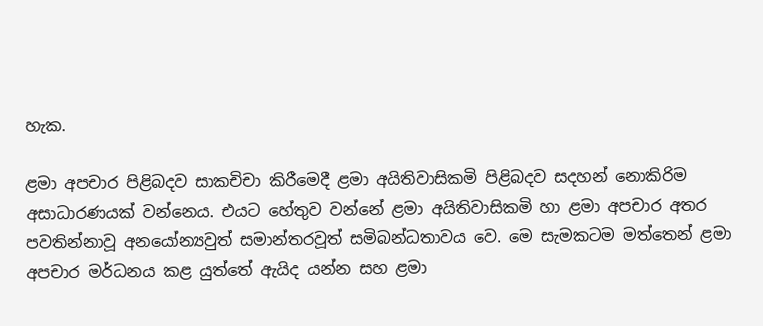හැක.

ළමා අපචාර පිළිබදව සාකචිචා කිරීමෙදී ළමා අයිතිවාසිකමි පිළිබදව සදහන් නොකිරිම අසාධාරණයක් වන්නෙය. එයට හේතුව වන්නේ ළමා අයිතිවාසිකමි හා ළමා අපචාර අතර පවතින්නාවූ අනයෝන්‍යවුත් සමාන්තරවූත් සමිබන්ධතාවය වෙ. මෙ සැමකටම මත්තෙන් ළමා අපචාර මර්ධනය කළ යුත්තේ ඇයිද යන්න සහ ළමා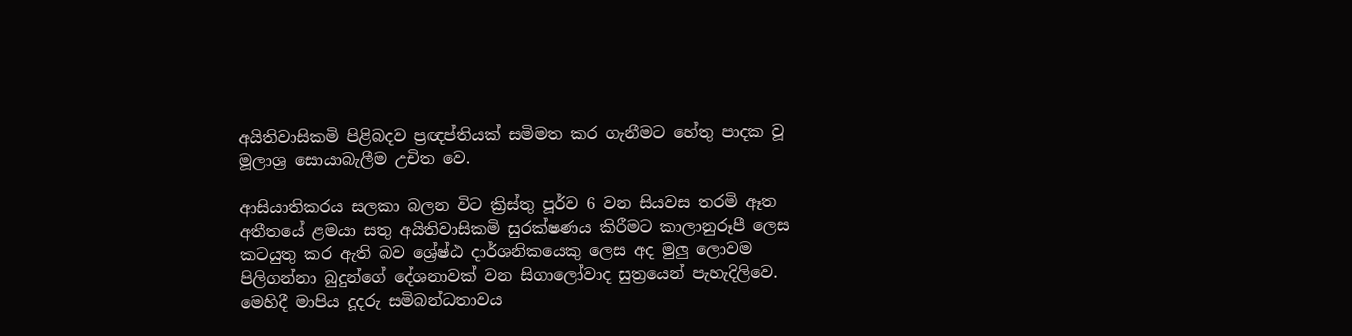අයිතිවාසිකමි පිළිබදව ප්‍රඥප්තියක් සමිමත කර ගැනීමට හේතු පාදක වූ මූලාශ්‍ර සොයාබැලීම උචිත වෙ.

ආසියාතිකරය සලකා බලන විට ක්‍රිස්තු පූර්ව 6 වන සියවස තරමි ඈත අතීතයේ ළමයා සතු අයිතිවාසිකමි සුරක්ෂණය කිරීමට කාලානුරූපී ලෙස කටයුතු කර ඇති බව ශ්‍රේෂ්ඨ දාර්ශනිකයෙකු ලෙස අද මුලු ලොවම පිලිගන්නා බුදුන්ගේ දේශනාවක් වන සිගාලෝවාද සුත්‍රයෙන් පැහැදිලිවෙ. මෙහිදී මාපිය දූදරු සමිබන්ධතාවය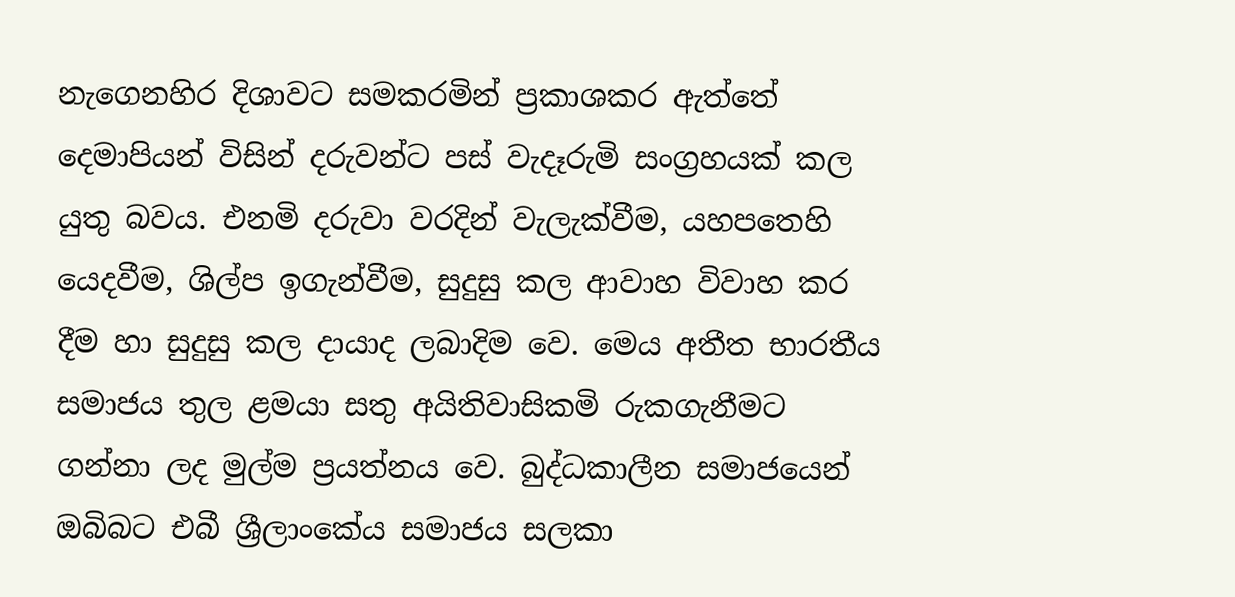නැගෙනහිර දිශාවට සමකරමින් ප්‍රකාශකර ඇත්තේ දෙමාපියන් විසින් දරුවන්ට පස් වැදෑරුමි සංග්‍රහයක් කල යුතු බවය. එනමි දරුවා වරදින් වැලැක්වීම, යහපතෙහි යෙදවීම, ශිල්ප ඉගැන්වීම, සුදුසු කල ආවාහ විවාහ කර දීම හා සුදුසු කල දායාද ලබාදිම වෙ. මෙය අතීත භාරතීය සමාජය තුල ළමයා සතු අයිතිවාසිකමි රුකගැනීමට ගන්නා ලද මුල්ම ප්‍රයත්නය වෙ. බුද්ධකාලීන සමාජයෙන් ඔබිබට එබී ශ්‍රීලාංකේය සමාජය සලකා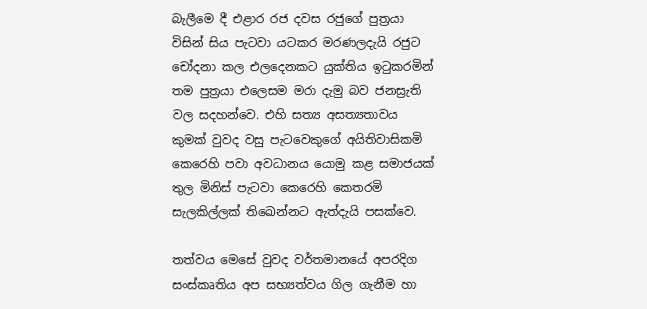බැලීමෙ දී එළාර රජ දවස රජුගේ පුත්‍රයා විසින් සිය පැටවා යටකර මරණලදැයි රජුට චෝදනා කල එලදෙනකට යුක්තිය ඉටුකරමින් තම පුත්‍රයා එලෙසම මරා දැමු බව ජනස්‍රැති වල සදහන්වෙ. එහි සත්‍ය අසත්‍යතාවය කුමක් වුවද වසු පැටවෙකුගේ අයිතිවාසිකමි කෙරෙහි පවා අවධානය යොමු කළ සමාජයක් තුල මිනිස් පැටවා කෙරෙහි කෙතරමි සැලකිල්ලක් තිඛෙන්නට ඇත්දැයි පසක්වෙ.

තත්වය මෙසේ වුවද වර්තමානයේ අපරදිග සංස්කෘතිය අප සභ්‍යත්වය ගිල ගැනීම හා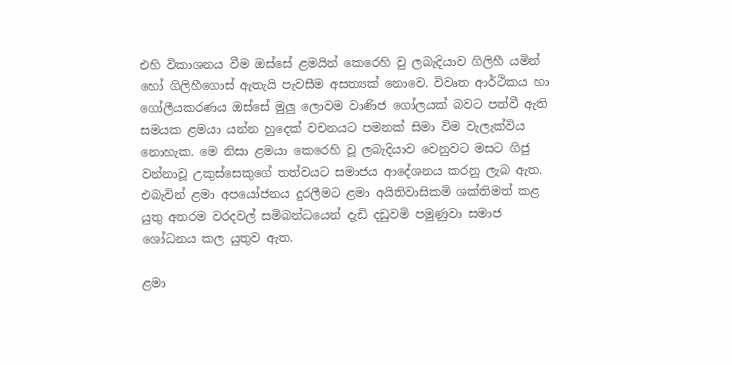එහි විකාශනය වීම ඔස්සේ ළමයින් කෙරෙහි වු ලබැදියාව ගිලිහී යමින් හෝ ගිලිහීගොස් ඇතැයි පැවසීම අසත්‍යක් නොවෙ. විවෘත ආර්ථිකය හා ගෝලීයකරණය ඔස්සේ මුලු ලොවම වාණිජ ගෝලයක් බවට පත්වී ඇති සමයක ළමයා යන්න හුදෙක් වචනයට පමනක් සිමා විම වැලැක්විය නොහැක. මෙ නිසා ළමයා කෙරෙහි වූ ලබැදියාව වෙනුවට මසට ගිජු වන්නාවූ උකුස්සෙකුගේ තත්වයට සමාජය ආදේශනය කරනු ලැබ ඇත. එබැවින් ළමා අපයෝජනය දුරලීමට ළමා අයිතිවාසිකමි ශක්තිමත් කළ යුතු අතරම වරදවල් සමිබන්ධයෙන් දැඩි දඩුවමි පමුණුවා සමාජ ශෝධනය කල යුතුව ඇත.

ළමා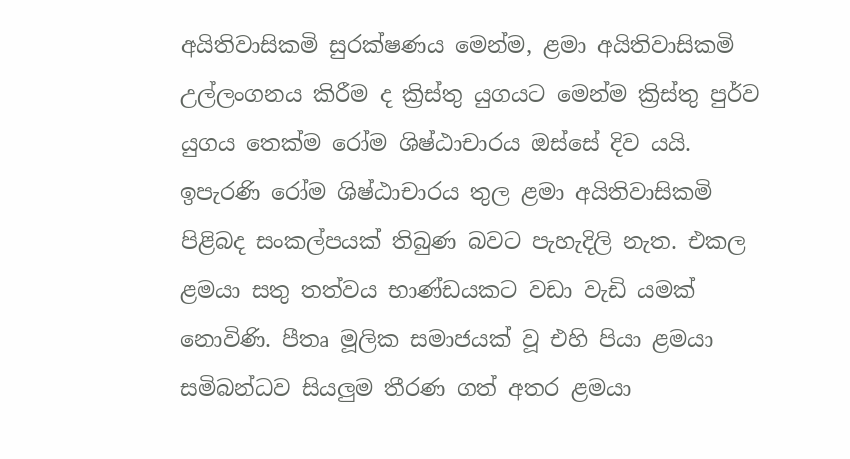අයිතිවාසිකමි සුරක්ෂණය මෙන්ම, ළමා අයිතිවාසිකමි උල්ලංගනය කිරීම ද ක්‍රිස්තු යුගයට මෙන්ම ක්‍රිස්තු පුර්ව යුගය තෙක්ම රෝම ශිෂ්ඨාචාරය ඔස්සේ දිව යයි. ඉපැරණි රෝම ශිෂ්ඨාචාරය තුල ළමා අයිතිවාසිකමි පිළිබද සංකල්පයක් තිබුණ බවට පැහැදිලි නැත. එකල ළමයා සතු තත්වය භාණ්ඩයකට වඩා වැඩි යමක් නොවිණි. පීතෘ මූලික සමාජයක් වූ එහි පියා ළමයා සමිබන්ධව සියලුම තීරණ ගත් අතර ළමයා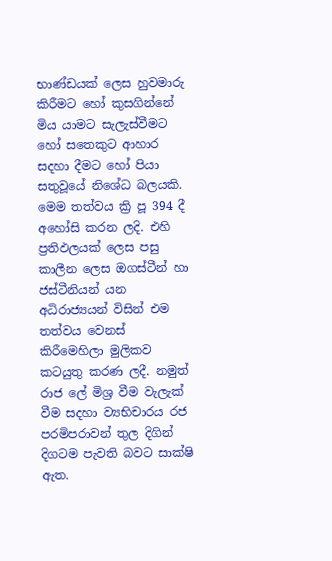භාණ්ඩයක් ලෙස හුවමාරු කිරීමට හෝ කුසගින්නේ මිය යාමට සැලැස්වීමට හෝ සතෙකුට ආහාර සදහා දීමට හෝ පියා සතුවූයේ නිශේධ බලයකි. මෙම තත්වය ක්‍රි පූ 394 දී අහෝසි කරන ලදි. එහි ප්‍රතිඵලයක් ලෙස පසු කාලීන ලෙස ඔගස්ටීන් හා ජස්ටීනියන් යන අධිරාජ්‍යයන් විසින් එම තත්වය වෙනස් කිරීමෙහිලා මුලිකව කටයුතු කරණ ලදී. නමුත් රාජ ලේ මිශ්‍ර වීම වැලැක් වීම සදහා ව්‍යභිචාරය රජ පරමිපරාවන් තුල දිගින් දිගටම පැවති බවට සාක්ෂි ඇත.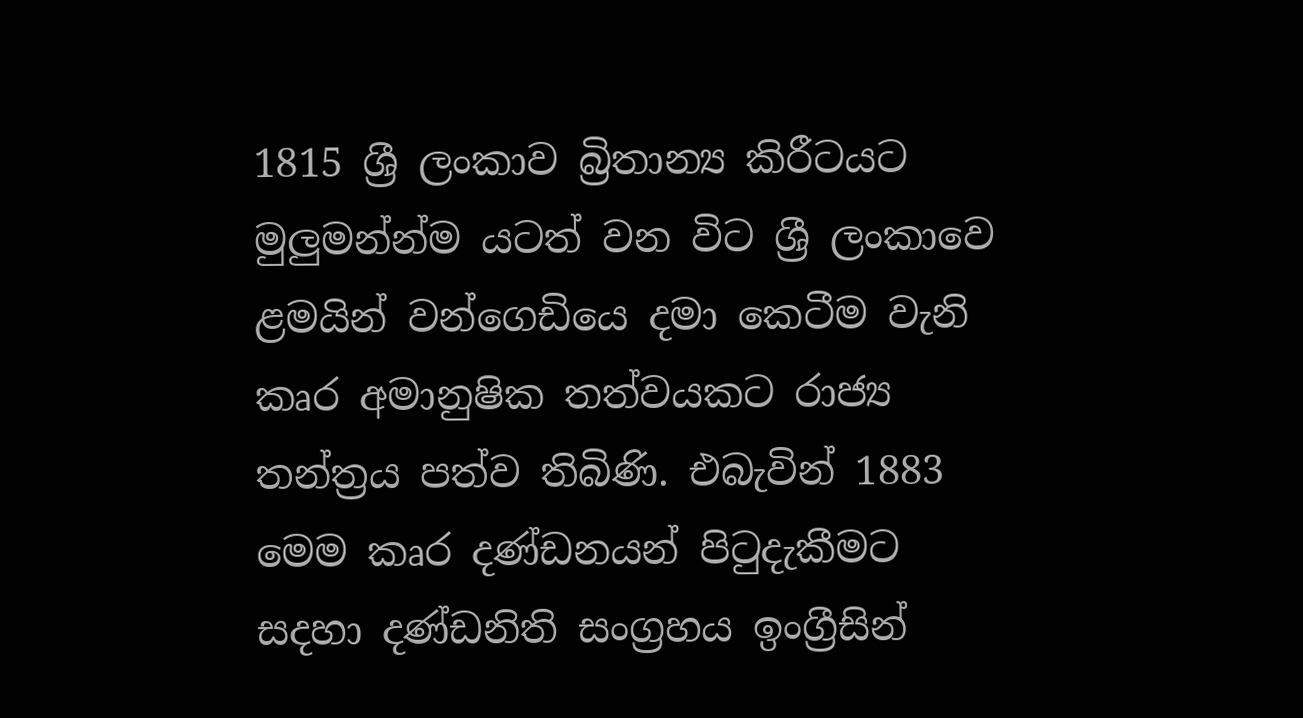1815 ශ්‍රී ලංකාව බ්‍රිතාන්‍ය කිරීටයට මුලුමන්න්ම යටත් වන විට ශ්‍රී ලංකාවෙ ළමයින් වන්ගෙඩියෙ දමා කෙටීම වැනි කෘර අමානුෂික තත්වයකට රාජ්‍ය තන්ත්‍රය පත්ව තිබිණි. එබැවින් 1883 මෙම කෘර දණ්ඩනයන් පිටුදැකීමට සදහා දණ්ඩනිති සංග්‍රහය ඉංග්‍රීසින්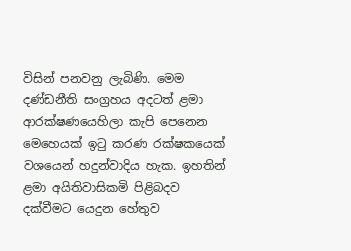විසින් පනවනු ලැබිණි. මෙම දණ්ඩනීති සංග්‍රහය අදටත් ළමා ආරක්ෂණයෙහිලා කැපි පෙනෙන මෙහෙයක් ඉටු කරණ රක්ෂකයෙක් වශයෙන් හදුන්වාදිය හැක. ඉහතින් ළමා අයිතිවාසිකමි පිළිබදව දක්වීමට යෙදුන හේතුව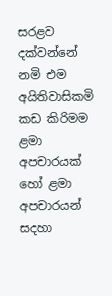සරළව දක්වන්නේ නමි එම අයිතිවාසිකමි කඩ කිරිමම ළමා අපචාරයක් හෝ ළමා අපචාරයන් සදහා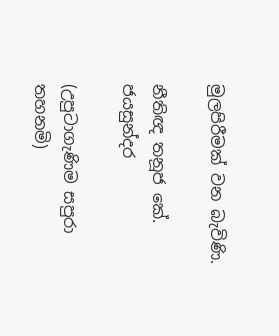මුලපිරීමක් වන බැවිණි.

නීතිඥ තනූජ කේ. ජයසුන්දර

(උපුටාගැණිම සපුරා තහනමි)